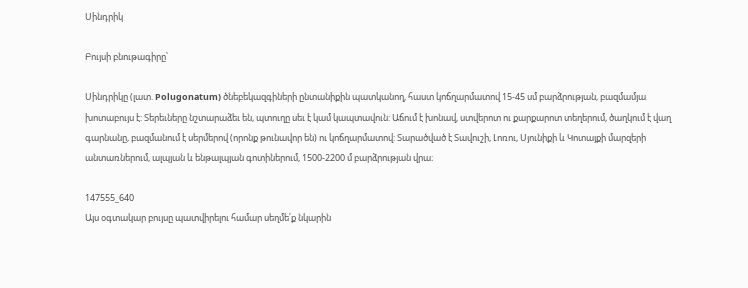Սինդրիկ

Բույսի բնութագիրը՝

Սինդրիկը (լատ. Polugonatum) ծնեբեկազգիների ընտանիքին պատկանող, հաստ կոճղարմատով 15-45 սմ բարձրության, բազմամյա խոտաբույս է: Տերեւները նշտարաձեւ են, պտուղը սեւ է կամ կապտավուն: Աճում է խոնավ, ստվերոտ ու քարքարոտ տեղերում, ծաղկում է վաղ գարնանը, բազմանում է սերմերով (որոնք թունավոր են) ու կոճղարմատով: Տարածված է Տավուշի, Լոռու, Սյունիքի և Կոտայքի մարզերի անտառներում, ալպյան և ենթալպյան գոտիներում, 1500-2200 մ բարձրության վրա։

147555_640
Այս օգտակար բույսը պատվիրելու համար սեղմե՛ք նկարին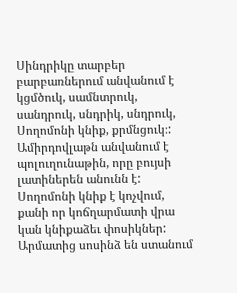Սինդրիկը տարբեր բարբառներում անվանում է կցմծուկ, սամնտրուկ, սանդրուկ, սնդրիկ, սնդրուկ, Սողոմոնի կնիք, քրմնցուկ։: Ամիրդովլաթն անվանում է պոլուղունաթին, որը բույսի լատիներեն անունն է: Սողոմոնի կնիք է կոչվում, քանի որ կոճղարմատի վրա կան կնիքաձեւ փոսիկներ: Արմատից սոսինձ են ստանում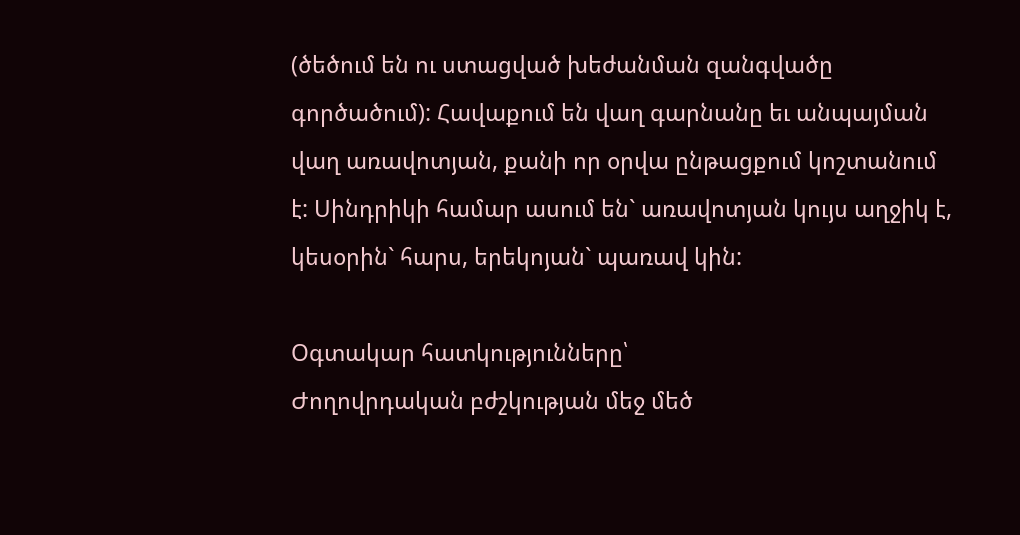(ծեծում են ու ստացված խեժանման զանգվածը գործածում): Հավաքում են վաղ գարնանը եւ անպայման վաղ առավոտյան, քանի որ օրվա ընթացքում կոշտանում է: Սինդրիկի համար ասում են` առավոտյան կույս աղջիկ է, կեսօրին` հարս, երեկոյան` պառավ կին:

Օգտակար հատկությունները՝
Ժողովրդական բժշկության մեջ մեծ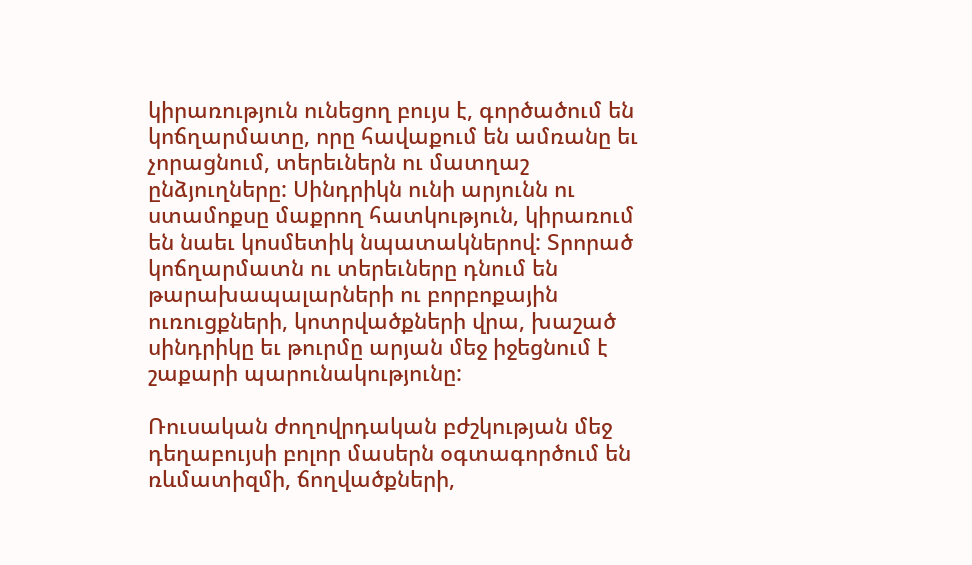կիրառություն ունեցող բույս է, գործածում են կոճղարմատը, որը հավաքում են ամռանը եւ չորացնում, տերեւներն ու մատղաշ ընձյուղները: Սինդրիկն ունի արյունն ու ստամոքսը մաքրող հատկություն, կիրառում են նաեւ կոսմետիկ նպատակներով: Տրորած կոճղարմատն ու տերեւները դնում են թարախապալարների ու բորբոքային ուռուցքների, կոտրվածքների վրա, խաշած սինդրիկը եւ թուրմը արյան մեջ իջեցնում է շաքարի պարունակությունը:

Ռուսական ժողովրդական բժշկության մեջ դեղաբույսի բոլոր մասերն օգտագործում են ռևմատիզմի, ճողվածքների,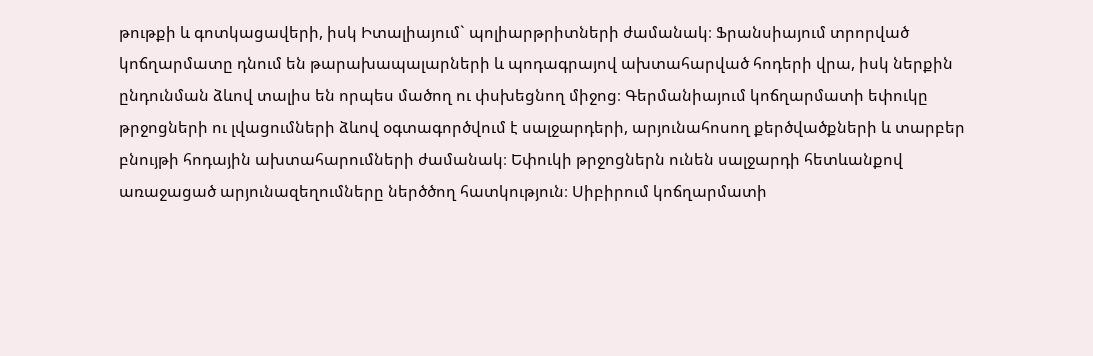թութքի և գոտկացավերի, իսկ Իտալիայում` պոլիարթրիտների ժամանակ։ Ֆրանսիայում տրորված կոճղարմատը դնում են թարախապալարների և պոդագրայով ախտահարված հոդերի վրա, իսկ ներքին ընդունման ձևով տալիս են որպես մածող ու փսխեցնող միջոց։ Գերմանիայում կոճղարմատի եփուկը թրջոցների ու լվացումների ձևով օգտագործվում է սալջարդերի, արյունահոսող քերծվածքների և տարբեր բնույթի հոդային ախտահարումների ժամանակ։ Եփուկի թրջոցներն ունեն սալջարդի հետևանքով առաջացած արյունազեղումները ներծծող հատկություն։ Սիբիրում կոճղարմատի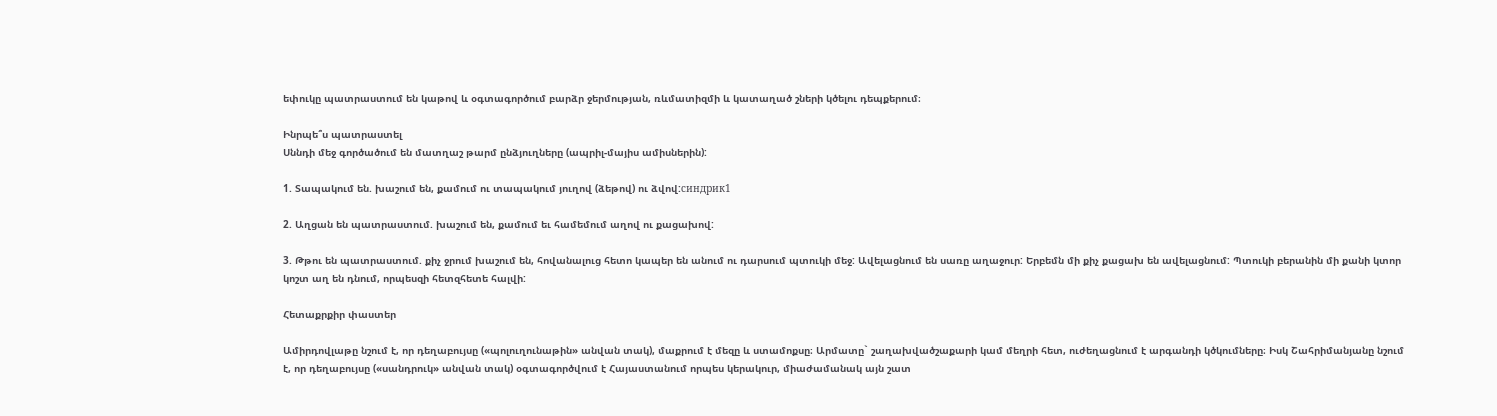եփուկը պատրաստում են կաթով և օգտագործում բարձր ջերմության, ռևմատիզմի և կատաղած շների կծելու դեպքերում։

Ինրպե՞ս պատրաստել
Սննդի մեջ գործածում են մատղաշ թարմ ընձյուղները (ապրիլ-մայիս ամիսներին):

1. Տապակում են. խաշում են, քամում ու տապակում յուղով (ձեթով) ու ձվով:синдрик1

2. Աղցան են պատրաստում. խաշում են, քամում եւ համեմում աղով ու քացախով:

3. Թթու են պատրաստում. քիչ ջրում խաշում են, հովանալուց հետո կապեր են անում ու դարսում պտուկի մեջ: Ավելացնում են սառը աղաջուր: Երբեմն մի քիչ քացախ են ավելացնում: Պտուկի բերանին մի քանի կտոր կոշտ աղ են դնում, որպեսզի հետզհետե հալվի:

Հետաքրքիր փաստեր

Ամիրդովլաթը նշում է, որ դեղաբույսը («պոլուղունաթին» անվան տակ), մաքրում է մեզը և ստամոքսը։ Արմատը` շաղախվածշաքարի կամ մեղրի հետ, ուժեղացնում է արգանդի կծկումները։ Իսկ Շահրիմանյանը նշում է, որ դեղաբույսը («սանդրուկ» անվան տակ) օգտագործվում է Հայաստանում որպես կերակուր, միաժամանակ այն շատ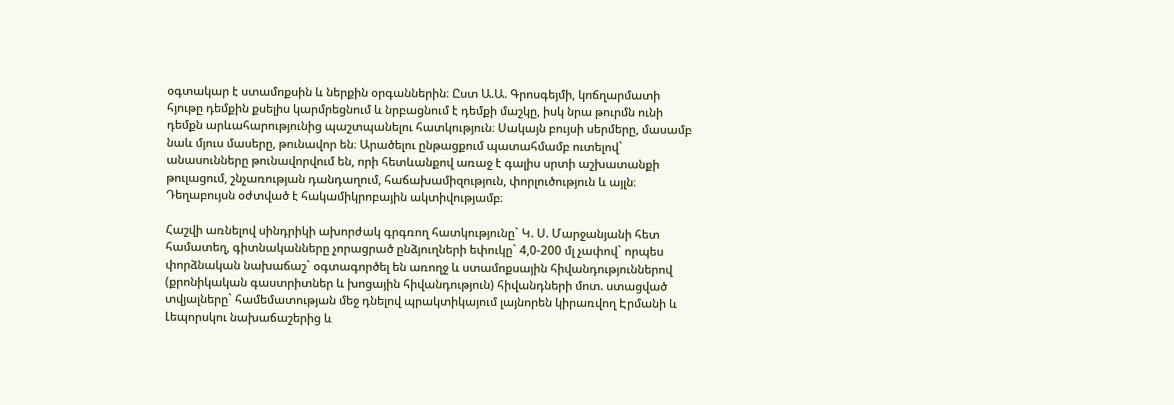օգտակար է ստամոքսին և ներքին օրգաններին։ Ըստ Ա.Ա. Գրոսգեյմի, կոճղարմատի հյութը դեմքին քսելիս կարմրեցնում և նրբացնում է դեմքի մաշկը, իսկ նրա թուրմն ունի դեմքն արևահարությունից պաշտպանելու հատկություն։ Սակայն բույսի սերմերը, մասամբ նաև մյուս մասերը, թունավոր են։ Արածելու ընթացքում պատահմամբ ուտելով` անասունները թունավորվում են, որի հետևանքով առաջ է գալիս սրտի աշխատանքի թուլացում, շնչառության դանդաղում, հաճախամիզություն, փորլուծություն և այլն։ Դեղաբույսն օժտված է հակամիկրոբային ակտիվությամբ։

Հաշվի առնելով սինդրիկի ախորժակ գրգռող հատկությունը` Կ. Ս. Մարջանյանի հետ համատեղ, գիտնականները չորացրած ընձյուղների եփուկը` 4,0-200 մլ չափով` որպես փորձնական նախաճաշ` օգտագործել են առողջ և ստամոքսային հիվանդություններով (քրոնիկական գաստրիտներ և խոցային հիվանդություն) հիվանդների մոտ. ստացված տվյալները` համեմատության մեջ դնելով պրակտիկայում լայնորեն կիրառվող Էրմանի և Լեպորսկու նախաճաշերից և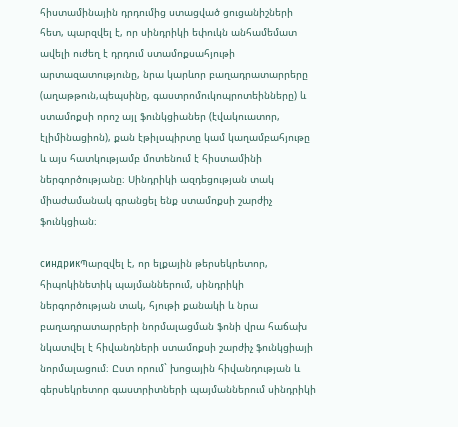հիստամինային դրդումից ստացված ցուցանիշների հետ, պարզվել է, որ սինդրիկի եփուկն անհամեմատ ավելի ուժեղ է դրդում ստամոքսահյութի արտազատությունը, նրա կարևոր բաղադրատարրերը (աղաթթուն,պեպսինը, գաստրոմուկոպրոտեինները) և ստամոքսի որոշ այլ ֆունկցիաներ (էվակուատոր, էլիմինացիոն), քան էթիլսպիրտը կամ կաղամբահյութը և այս հատկությամբ մոտենում է հիստամինի ներգործությանը։ Սինդրիկի ազդեցության տակ միաժամանակ գրանցել ենք ստամոքսի շարժիչ ֆունկցիան։

синдрикՊարզվել է, որ ելքային թերսեկրետոր, հիպոկինետիկ պայմաններում, սինդրիկի ներգործության տակ, հյութի քանակի և նրա բաղադրատարրերի նորմալացման ֆոնի վրա հաճախ նկատվել է հիվանդների ստամոքսի շարժիչ ֆունկցիայի նորմալացում։ Ըստ որում` խոցային հիվանդության և գերսեկրետոր գաստրիտների պայմաններում սինդրիկի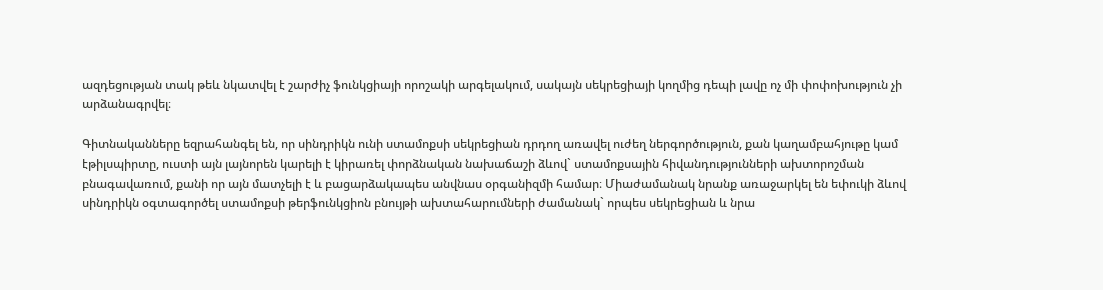ազդեցության տակ թեև նկատվել է շարժիչ ֆունկցիայի որոշակի արգելակում, սակայն սեկրեցիայի կողմից դեպի լավը ոչ մի փոփոխություն չի արձանագրվել։

Գիտնականները եզրահանգել են, որ սինդրիկն ունի ստամոքսի սեկրեցիան դրդող առավել ուժեղ ներգործություն, քան կաղամբահյութը կամ էթիլսպիրտը, ուստի այն լայնորեն կարելի է կիրառել փորձնական նախաճաշի ձևով` ստամոքսային հիվանդությունների ախտորոշման բնագավառում, քանի որ այն մատչելի է և բացարձակապես անվնաս օրգանիզմի համար։ Միաժամանակ նրանք առաջարկել են եփուկի ձևով սինդրիկն օգտագործել ստամոքսի թերֆունկցիոն բնույթի ախտահարումների ժամանակ` որպես սեկրեցիան և նրա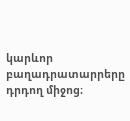կարևոր բաղադրատարրերը դրդող միջոց։